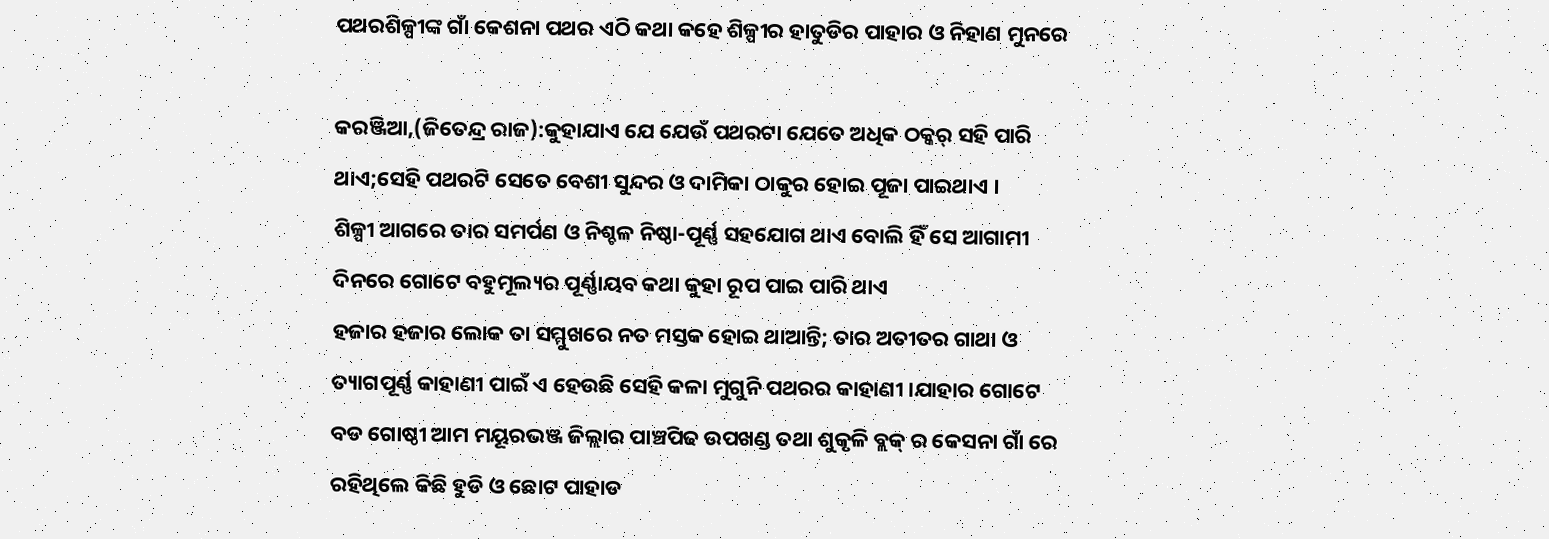ପଥରଶିଳ୍ପୀଙ୍କ ଗାଁ କେଶନା ପଥର ଏଠି କଥା କହେ ଶିଳ୍ପୀର ହାତୁଡିର ପାହାର ଓ ନିହାଣ ମୁନରେ

କରଞ୍ଜିଆ,(ଜିତେନ୍ଦ୍ର ରାଜ):କୁହାଯାଏ ଯେ ଯେଉଁ ପଥରଟା ଯେତେ ଅଧିକ ଠକ୍କର୍ ସହି ପାରି ଥାଏ;ସେହି ପଥରଟି ସେତେ ବେଶୀ ସୁନ୍ଦର ଓ ଦାମିକା ଠାକୁର ହୋଇ ପୂଜା ପାଇଥାଏ ।
ଶିଳ୍ପୀ ଆଗରେ ତାର ସମର୍ପଣ ଓ ନିଶ୍ଚଳ ନିଷ୍ଠା-ପୂର୍ଣ୍ଣ ସହଯୋଗ ଥାଏ ବୋଲି ହିଁ ସେ ଆଗାମୀ ଦିନରେ ଗୋଟେ ବହୁମୂଲ୍ୟର ପୂର୍ଣ୍ଣାୟବ କଥା କୁହା ରୂପ ପାଇ ପାରି ଥାଏ
ହଜାର ହଜାର ଲୋକ ତା ସମ୍ମୁଖରେ ନତ ମସ୍ତକ ହୋଇ ଥାଆନ୍ତି; ତାର ଅତୀତର ଗାଥା ଓ ତ୍ୟାଗପୂର୍ଣ୍ଣ କାହାଣୀ ପାଇଁ ଏ ହେଉଛି ସେହି କଳା ମୁଗୁନି ପଥରର କାହାଣୀ ।ଯାହାର ଗୋଟେ ବଡ ଗୋଷ୍ଠୀ ଆମ ମୟୂରଭଞ୍ଜ ଜିଲ୍ଲାର ପାଞ୍ଚପିଢ ଉପଖଣ୍ଡ ତଥା ଶୁକୃଳି ବ୍ଲକ୍ ର କେସନା ଗାଁ ରେ ରହିଥିଲେ କିଛି ହୁଡି ଓ ଛୋଟ ପାହାଡ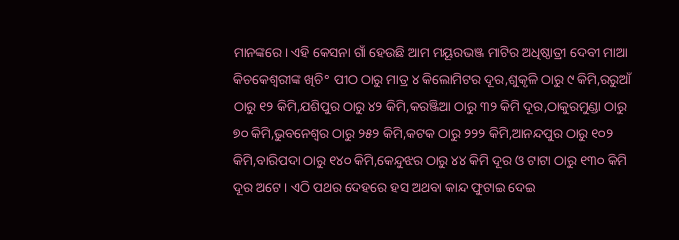ମାନଙ୍କରେ। ଏହି କେସନା ଗାଁ ହେଉଛି ଆମ ମୟୂରଭଞ୍ଜ ମାଟିର ଅଧିଷ୍ଠାତ୍ରୀ ଦେବୀ ମାଆ କିଚକେଶ୍ବରୀଙ୍କ ଖିଚି° ପୀଠ ଠାରୁ ମାତ୍ର ୪ କିଲୋମିଟର ଦୂର,ଶୁକୃଳି ଠାରୁ ୯ କିମି,ରରୁଆଁ ଠାରୁ ୧୨ କିମି,ଯଶିପୁର ଠାରୁ ୪୨ କିମି,କରଞ୍ଜିଆ ଠାରୁ ୩୨ କିମି ଦୂର,ଠାକୁରମୁଣ୍ଡା ଠାରୁ ୭୦ କିମି,ଭୁବନେଶ୍ୱର ଠାରୁ ୨୫୨ କିମି,କଟକ ଠାରୁ ୨୨୨ କିମି,ଆନନ୍ଦପୁର ଠାରୁ ୧୦୨ କିମି,ବାରିପଦା ଠାରୁ ୧୪୦ କିମି,କେନ୍ଦୁଝର ଠାରୁ ୪୪ କିମି ଦୂର ଓ ଟାଟା ଠାରୁ ୧୩୦ କିମି ଦୂର ଅଟେ । ଏଠି ପଥର ଦେହରେ ହସ ଅଥବା କାନ୍ଦ ଫୁଟାଇ ଦେଇ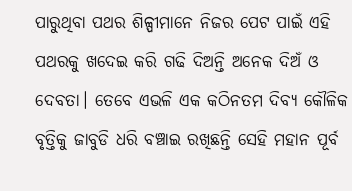ପାରୁଥିବା ପଥର ଶିଳ୍ପୀମାନେ ନିଜର ପେଟ ପାଇଁ ଏହି ପଥରକୁ ଖଦେଇ କରି ଗଢି ଦିଅନ୍ତି ଅନେକ ଦିଅଁ ଓ ଦେବତା। ତେବେ ଏଭଳି ଏକ କଠିନତମ ଦିବ୍ୟ କୌଳିକ ବୃତ୍ତିକୁ ଜାବୁଡି ଧରି ବଞ୍ଚାଇ ରଖିଛନ୍ତି ସେହି ମହାନ ପୂର୍ବ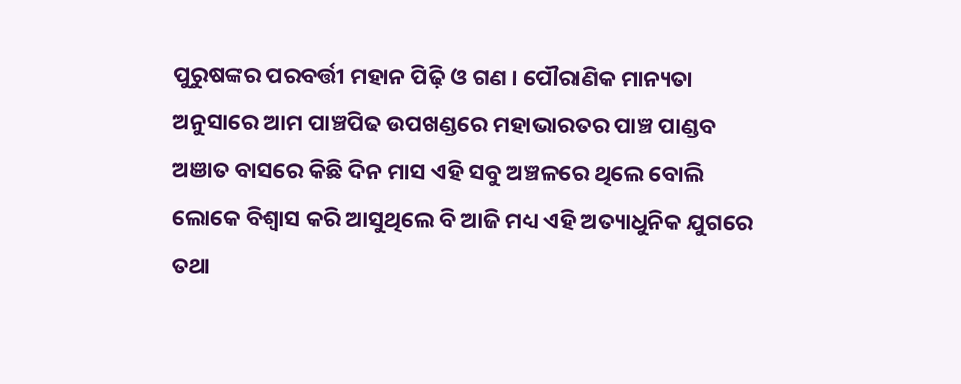ପୁରୁଷଙ୍କର ପରବର୍ତ୍ତୀ ମହାନ ପିଢ଼ି ଓ ଗଣ । ପୌରାଣିକ ମାନ୍ୟତା ଅନୁସାରେ ଆମ ପାଞ୍ଚପିଢ ଉପଖଣ୍ଡରେ ମହାଭାରତର ପାଞ୍ଚ ପାଣ୍ଡବ ଅଞାତ ବାସରେ କିଛି ଦିନ ମାସ ଏହି ସବୁ ଅଞ୍ଚଳରେ ଥିଲେ ବୋଲି ଲୋକେ ବିଶ୍ୱାସ କରି ଆସୁଥିଲେ ବି ଆଜି ମଧ୍ୟ ଏହି ଅତ୍ୟାଧୁନିକ ଯୁଗରେ ତଥା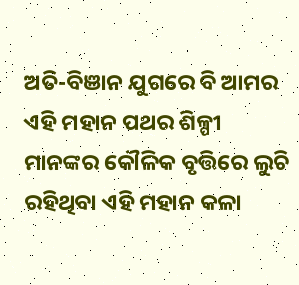ଅତି-ବିଞାନ ଯୁଗରେ ବି ଆମର ଏହି ମହାନ ପଥର ଶିଳ୍ପୀ ମାନଙ୍କର କୌଳିକ ବୃତ୍ତିରେ ଲୁଚି ରହିଥିବା ଏହି ମହାନ କଳା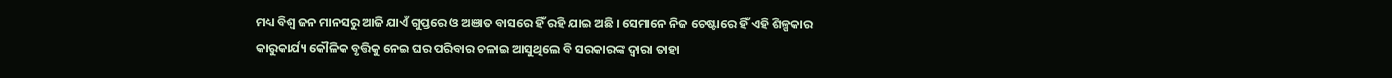ମଧ୍ୟ ବିଶ୍ବ ଜନ ମାନସରୁ ଆଜି ଯାଏଁ ଗୁପ୍ତରେ ଓ ଅଞାତ ବାସରେ ହିଁ ରହି ଯାଇ ଅଛି । ସେମାନେ ନିଜ ଚେଷ୍ଟାରେ ହିଁ ଏହି ଶିଳ୍ପକାର କାରୁକାର୍ଯ୍ୟ କୌଳିକ ବୃତ୍ତିକୁ ନେଇ ଘର ପରିବାର ଚଳାଇ ଆସୁଥିଲେ ବି ସରକାରଙ୍କ ଦ୍ବାରା ତାହା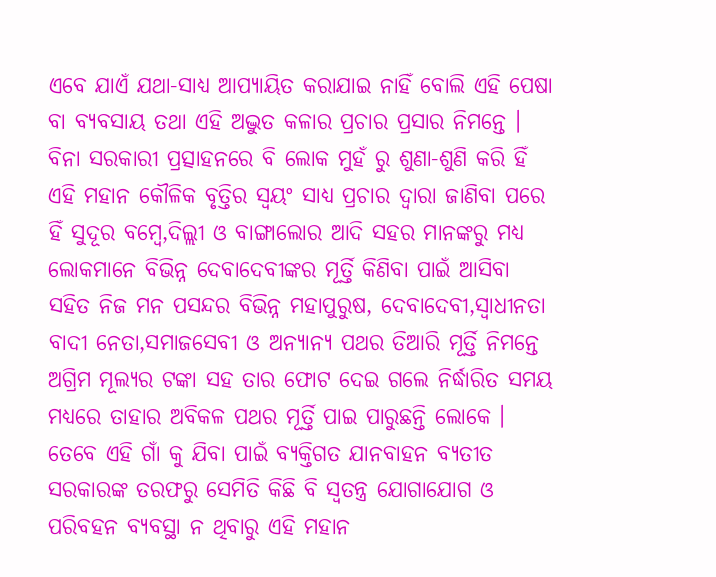ଏବେ ଯାଏଁ ଯଥା-ସାଧ୍ୟ ଆପ୍ୟାୟିତ କରାଯାଇ ନାହିଁ ବୋଲି ଏହି ପେଷା ବା ବ୍ୟବସାୟ ତଥା ଏହି ଅଦ୍ଭୁତ କଳାର ପ୍ରଚାର ପ୍ରସାର ନିମନ୍ତେ । ବିନା ସରକାରୀ ପ୍ରତ୍ସାହନରେ ବି ଲୋକ ମୁହଁ ରୁ ଶୁଣା-ଶୁଣି କରି ହିଁ ଏହି ମହାନ କୌଳିକ ବୃତ୍ତିର ସ୍ବୟଂ ସାଧ୍ୟ ପ୍ରଚାର ଦ୍ୱାରା ଜାଣିବା ପରେ ହିଁ ସୁଦୂର ବମ୍ବେ,ଦିଲ୍ଲୀ ଓ ବାଙ୍ଗାଲୋର ଆଦି ସହର ମାନଙ୍କରୁ ମଧ୍ୟ ଲୋକମାନେ ବିଭିନ୍ନ ଦେବାଦେବୀଙ୍କର ମୂର୍ତ୍ତି କିଣିବା ପାଇଁ ଆସିବା ସହିତ ନିଜ ମନ ପସନ୍ଦର ବିଭିନ୍ନ ମହାପୁରୁଷ, ଦେବାଦେବୀ,ସ୍ବାଧୀନତା ବାଦୀ ନେତା,ସମାଜସେବୀ ଓ ଅନ୍ୟାନ୍ୟ ପଥର ତିଆରି ମୂର୍ତ୍ତି ନିମନ୍ତେ ଅଗ୍ରିମ ମୂଲ୍ୟର ଟଙ୍କା ସହ ତାର ଫୋଟ ଦେଇ ଗଲେ ନିର୍ଦ୍ଧାରିତ ସମୟ ମଧ୍ୟରେ ତାହାର ଅବିକଳ ପଥର ମୂର୍ତ୍ତି ପାଇ ପାରୁଛନ୍ତି ଲୋକେ ।
ତେବେ ଏହି ଗାଁ କୁ ଯିବା ପାଇଁ ବ୍ୟକ୍ତିଗତ ଯାନବାହନ ବ୍ୟତୀତ ସରକାରଙ୍କ ତରଫରୁ ସେମିତି କିଛି ବି ସ୍ବତନ୍ତ୍ର ଯୋଗାଯୋଗ ଓ ପରିବହନ ବ୍ୟବସ୍ଥା ନ ଥିବାରୁ ଏହି ମହାନ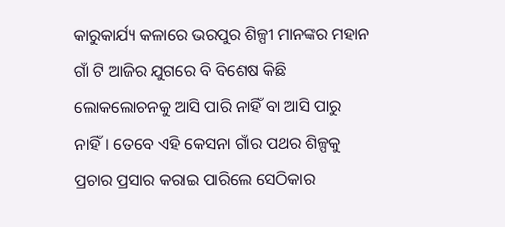କାରୁକାର୍ଯ୍ୟ କଳାରେ ଭରପୁର ଶିଳ୍ପୀ ମାନଙ୍କର ମହାନ ଗାଁ ଟି ଆଜିର ଯୁଗରେ ବି ବିଶେଷ କିଛି ଲୋକଲୋଚନକୁ ଆସି ପାରି ନାହିଁ ବା ଆସି ପାରୁ ନାହିଁ। ତେବେ ଏହି କେସନା ଗାଁର ପଥର ଶିଳ୍ପକୁ ପ୍ରଚାର ପ୍ରସାର କରାଇ ପାରିଲେ ସେଠିକାର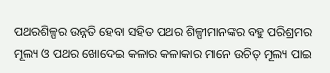ପଥରଶିଳ୍ପର ଉନ୍ନତି ହେବା ସହିତ ପଥର ଶିଳ୍ପୀମାନଙ୍କର ବହୁ ପରିଶ୍ରମର ମୂଲ୍ୟ ଓ ପଥର ଖୋଦେଇ କଳାର କଳାକାର ମାନେ ଉଚିତ୍ ମୂଲ୍ୟ ପାଇ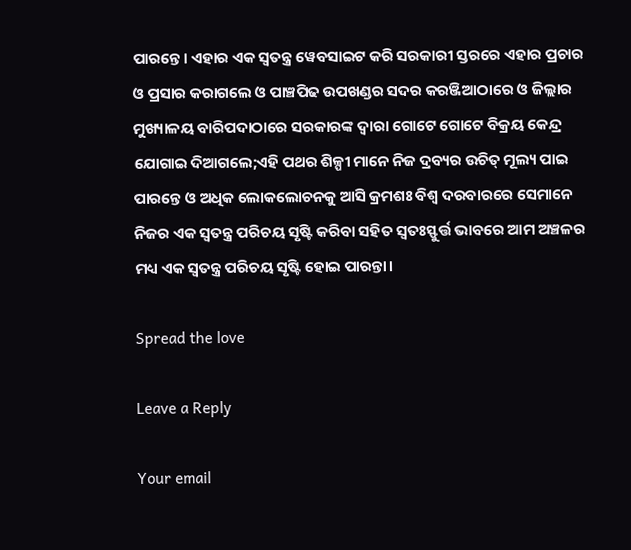ପାରନ୍ତେ। ଏହାର ଏକ ସ୍ବତନ୍ତ୍ର ୱେବସାଇଟ କରି ସରକାରୀ ସ୍ତରରେ ଏହାର ପ୍ରଚାର ଓ ପ୍ରସାର କରାଗଲେ ଓ ପାଞ୍ଚପିଢ ଉପଖଣ୍ଡର ସଦର କରଞ୍ଜିଆଠାରେ ଓ ଜିଲ୍ଲାର ମୁଖ୍ୟାଳୟ ବାରିପଦାଠାରେ ସରକାରଙ୍କ ଦ୍ବାରା ଗୋଟେ ଗୋଟେ ବିକ୍ରୟ କେନ୍ଦ୍ର ଯୋଗାଇ ଦିଆଗଲେ;ଏହି ପଥର ଶିଳ୍ପୀ ମାନେ ନିଜ ଦ୍ରବ୍ୟର ଉଚିତ୍ ମୂଲ୍ୟ ପାଇ ପାରନ୍ତେ ଓ ଅଧିକ ଲୋକଲୋଚନକୁ ଆସି କ୍ରମଶଃ ବିଶ୍ବ ଦରବାରରେ ସେମାନେ ନିଜର ଏକ ସ୍ବତନ୍ତ୍ର ପରିଚୟ ସୃଷ୍ଟି କରିବା ସହିତ ସ୍ବତଃସ୍ଫୁର୍ତ୍ତ ଭାବରେ ଆମ ଅଞ୍ଚଳର ମଧ୍ୟ ଏକ ସ୍ବତନ୍ତ୍ର ପରିଚୟ ସୃଷ୍ଟି ହୋଇ ପାରନ୍ତା।

Spread the love

Leave a Reply

Your email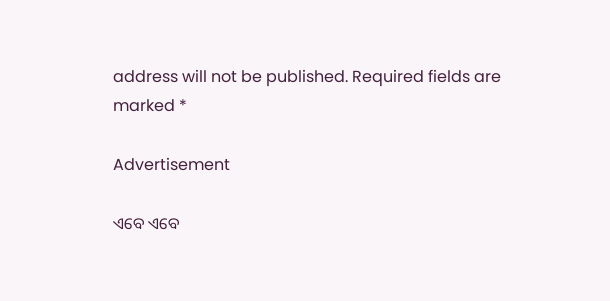address will not be published. Required fields are marked *

Advertisement

ଏବେ ଏବେ